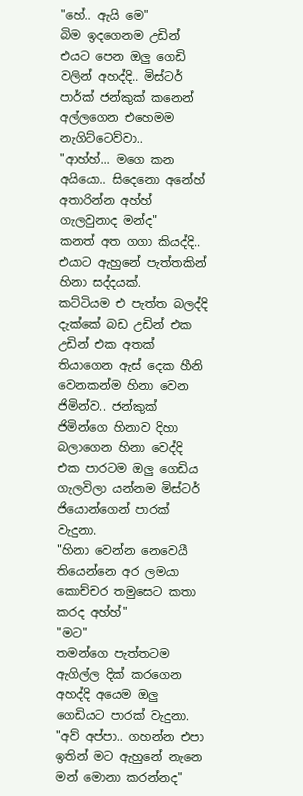"හේ.. ඇයි මෙ"
බිම ඉදගෙනම උඩින් එයට පෙන ඔලු ගෙඩි වලින් අහද්දි.. මිස්ටර් පාර්ක් ජන්කුක් කනෙන් අල්ලගෙන එහෙමම නැගිට්ටෙව්වා..
"ආහ්හ්... මගෙ කන අයියො.. සිදෙනො අනේහ් අතාරින්න අහ්හ් ගැලවුනාද මන්ද"
කනත් අත ගගා කියද්දි.. එයාට ඇහුනේ පැත්තකින් හිනා සද්දයක්.
කට්ටියම එ පැත්ත බලද්දි දැක්කේ බඩ උඩින් එක උඩින් එක අතක් තියාගෙන ඇස් දෙක හීනි වෙනකන්ම හිනා වෙන ජිමින්ව.. ජන්කුක් ජිමින්ගෙ හිනාව දිහා බලාගෙන හිනා වෙද්දි එක පාරටම ඔලු ගෙඩිය ගැලවිලා යන්නම මිස්ටර් ජියොන්ගෙන් පාරක් වැදුනා.
"හිනා වෙන්න නෙවෙයී තියෙන්නෙ අර ලමයා කොච්චර තමුසෙට කතා කරද අහ්හ්"
"මට"
තමන්ගෙ පැත්තටම ඇගිල්ල දික් කරගෙන අහද්දි අයෙම ඔලු ගෙඩියට පාරක් වැදුනා.
"අව් අප්පා.. ගහන්න එපා ඉතින් මට ඇහුනේ නැනෙ මන් මොනා කරන්නද"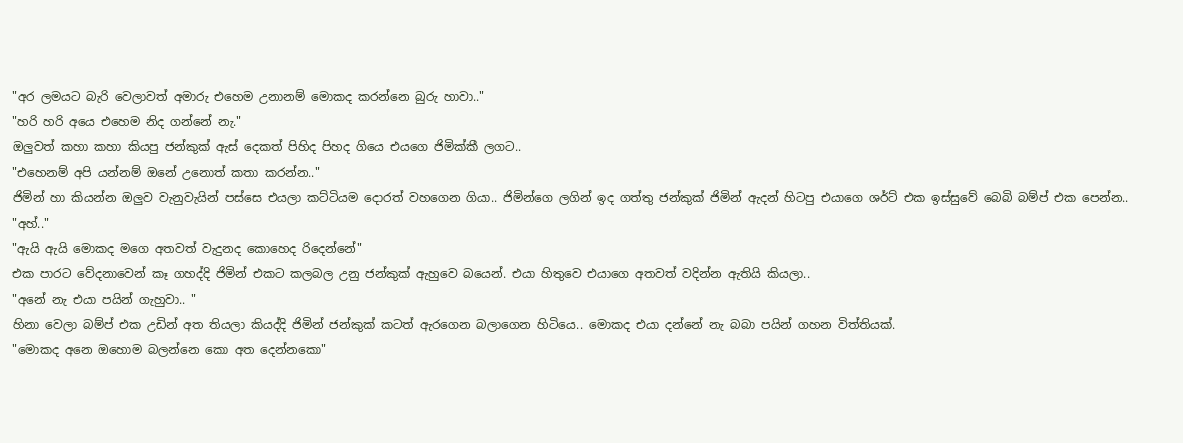"අර ලමයට බැරි වෙලාවත් අමාරු එහෙම උනානම් මොකද කරන්නෙ බුරු හාවා.."
"හරි හරි අයෙ එහෙම නිද ගන්නේ නැ."
ඔලුවත් කහා කහා කියපු ජන්කුක් ඇස් දෙකත් පිහිද පිහද ගියෙ එයගෙ ජිමික්කී ලගට..
"එහෙනම් අපි යන්නම් ඔනේ උනොත් කතා කරන්න.."
ජිමින් හා කියන්න ඔලුව වැනුවැයින් පස්සෙ එයලා කට්ටියම දොරත් වහගෙන ගියා.. ජිමින්ගෙ ලගින් ඉද ගත්තු ජන්කුක් ජිමින් ඇදන් හිටපු එයාගෙ ශර්ට් එක ඉස්සුවේ බෙබි බම්ප් එක පෙන්න..
"අහ්.."
"ඇයි ඇයි මොකද මගෙ අතවත් වැදුනද කොහෙද රිදෙන්නේ"
එක පාරට වේදනාවෙන් කෑ ගහද්දි ජිමින් එකට කලබල උනු ජන්කුක් ඇහුවෙ බයෙන්. එයා හිතුවෙ එයාගෙ අතවත් වදින්න ඇතියි කියලා..
"අනේ නැ එයා පයින් ගැහුවා.. "
හිනා වෙලා බම්ප් එක උඩින් අත තියලා කියද්දි ජිමින් ජන්කුක් කටත් ඇරගෙන බලාගෙන හිටියෙ.. මොකද එයා දන්නේ නැ බබා පයින් ගහන විත්තියක්.
"මොකද අනෙ ඔහොම බලන්නෙ කො අත දෙන්නකො"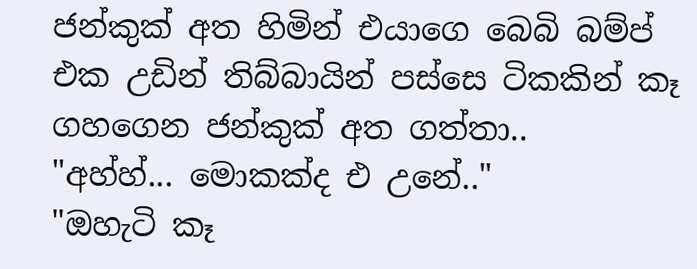ජන්කුක් අත හිමින් එයාගෙ බෙබි බම්ප් එක උඩින් තිබ්බායින් පස්සෙ ටිකකින් කෑ ගහගෙන ජන්කුක් අත ගත්තා..
"අහ්හ්... මොකක්ද එ උනේ.."
"ඔහැටි කෑ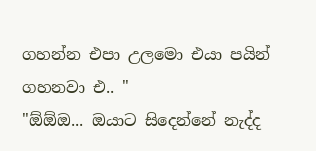ගහන්න එපා උලමො එයා පයින් ගහනවා එ.. "
"ඕඕඔ... ඔයාට සිදෙන්නේ නැද්ද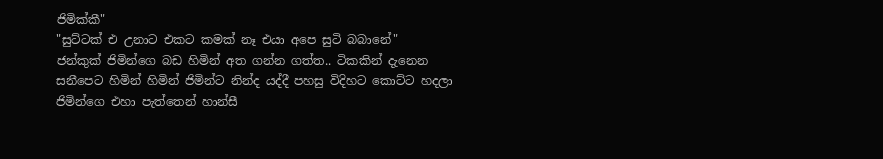ජිමික්කී"
"සුට්ටක් එ උනාට එකට කමක් නෑ එයා අපෙ සුටි බබානේ"
ජන්කුක් ජිමින්ගෙ බඩ හිමින් අත ගන්න ගත්ත.. ටිකකින් දැනෙන සනීපෙට හිමින් හිමින් ජිමින්ට නින්ද යද්දී පහසු විදිහට කොට්ට හදලා ජිමින්ගෙ එහා පැත්තෙන් හාන්සී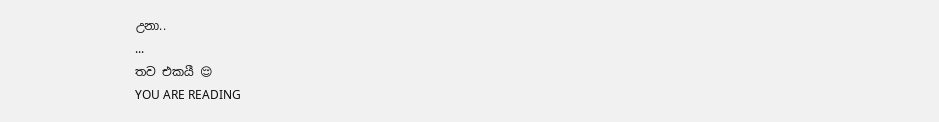උනා..
...
තව එකයී 😌
YOU ARE READING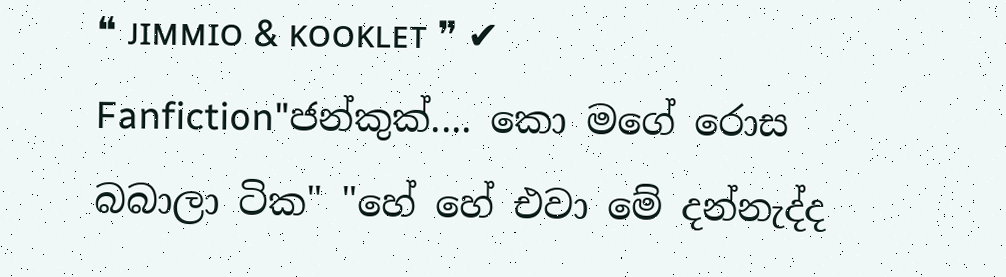❝ ᴊɪᴍᴍɪᴏ & ᴋᴏᴏᴋʟᴇᴛ ❞ ✔
Fanfiction"ජන්කුක්.... කො මගේ රොස බබාලා ටික" "හේ හේ එවා මේ දන්නැද්ද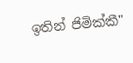ඉතින් ජිමික්කී"